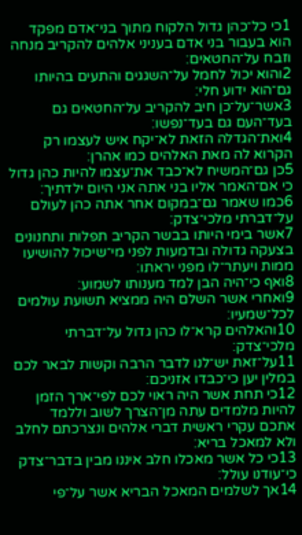1כי כל־כהן גדול הלקוח מתוך בני־אדם מפקד הוא בעבור בני אדם בעניני אלהים להקריב מנחה וזבח על־החטאים׃
2והוא יכול לחמל על־השגגים והתעים בהיותו גם־הוא ידוע חלי׃
3אשר־על־כן חיב להקריב על־החטאים גם בעד־העם גם בעד־נפשו׃
4ואת־הגדלה הזאת לא־יקח איש לעצמו רק הקרוא לה מאת האלהים כמו אהרן׃
5כן גם־המשיח לא־כבד את־עצמו להיות כהן גדול כי אם־האמר אליו בני אתה אני היום ילדתיך׃
6כמו שאמר גם־במקום אחר אתה כהן לעולם על־דברתי מלכי־צדק׃
7אשר בימי היותו בבשר הקריב תפלות ותחנונים בצעקה גדולה ובדמעות לפני מי־שיכול להושיעו ממות ויעתר־לו מפני יראתו׃
8ואף כי־היה הבן למד מענותו לשמוע׃
9ואחרי אשר השלם היה ממציא תשועת עולמים לכל־שמעיו׃
10והאלהים קרא־לו כהן גדול על־דברתי מלכי־צדק׃
11על־זאת יש־לנו לדבר הרבה וקשות לבאר לכם במלין יען כי־כבדו אזניכם׃
12כי תחת אשר היה ראוי לכם לפי־ארך הזמן להיות מלמדים עתה מן־הצרך לשוב וללמד אתכם עקרי ראשית דברי אלהים ונצרכתם לחלב ולא למאכל בריא׃
13כי כל אשר מאכלו חלב איננו מבין בדבר־צדק כי־עודנו עולל׃
14אך לשלמים המאכל הבריא אשר על־פי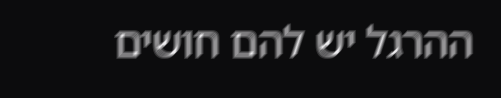ההרגל יש להם חושים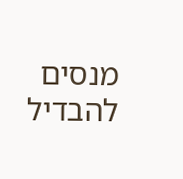מנסים להבדיל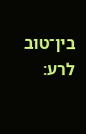בין־טוב לרע׃